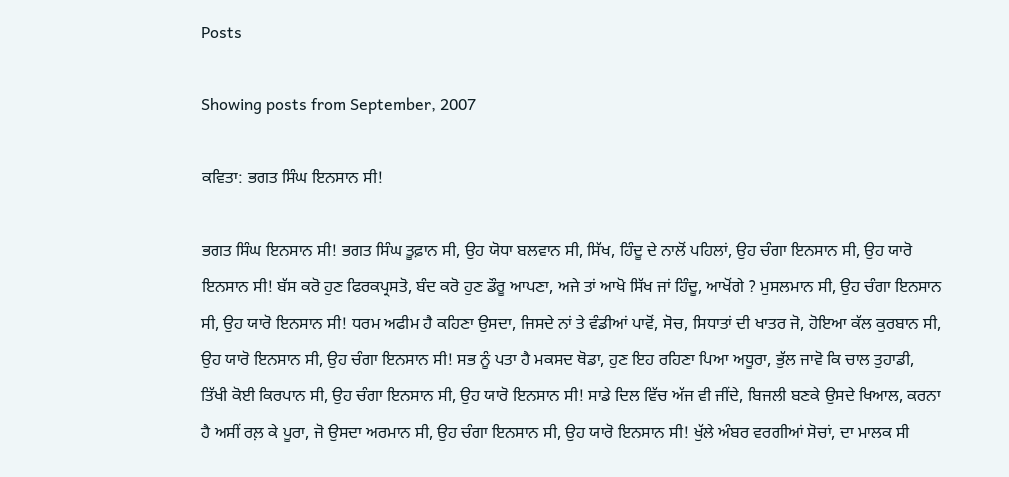Posts

Showing posts from September, 2007

ਕਵਿਤਾ: ਭਗਤ ਸਿੰਘ ਇਨਸਾਨ ਸੀ!

ਭਗਤ ਸਿੰਘ ਇਨਸਾਨ ਸੀ! ਭਗਤ ਸਿੰਘ ਤੂਫ਼ਾਨ ਸੀ, ਉਹ ਯੋਧਾ ਬਲਵਾਨ ਸੀ, ਸਿੱਖ, ਹਿੰਦੂ ਦੇ ਨਾਲੋਂ ਪਹਿਲਾਂ, ਉਹ ਚੰਗਾ ਇਨਸਾਨ ਸੀ, ਉਹ ਯਾਰੋ ਇਨਸਾਨ ਸੀ! ਬੱਸ ਕਰੋ ਹੁਣ ਫਿਰਕਪ੍ਰਸਤੋ, ਬੰਦ ਕਰੋ ਹੁਣ ਡੌਰੂ ਆਪਣਾ, ਅਜੇ ਤਾਂ ਆਖੋ ਸਿੱਖ ਜਾਂ ਹਿੰਦੂ, ਆਖੋਂਗੇ ? ਮੁਸਲਮਾਨ ਸੀ, ਉਹ ਚੰਗਾ ਇਨਸਾਨ ਸੀ, ਉਹ ਯਾਰੋ ਇਨਸਾਨ ਸੀ! ਧਰਮ ਅਫੀਮ ਹੈ ਕਹਿਣਾ ਉਸਦਾ, ਜਿਸਦੇ ਨਾਂ ਤੇ ਵੰਡੀਆਂ ਪਾਵੋਂ, ਸੋਚ, ਸਿਧਾਤਾਂ ਦੀ ਖਾਤਰ ਜੋ, ਹੋਇਆ ਕੱਲ ਕੁਰਬਾਨ ਸੀ, ਉਹ ਯਾਰੋ ਇਨਸਾਨ ਸੀ, ਉਹ ਚੰਗਾ ਇਨਸਾਨ ਸੀ! ਸਭ ਨੂੰ ਪਤਾ ਹੈ ਮਕਸਦ ਥੋਡਾ, ਹੁਣ ਇਹ ਰਹਿਣਾ ਪਿਆ ਅਧੂਰਾ, ਭੁੱਲ ਜਾਵੋ ਕਿ ਚਾਲ ਤੁਹਾਡੀ, ਤਿੱਖੀ ਕੋਈ ਕਿਰਪਾਨ ਸੀ, ਉਹ ਚੰਗਾ ਇਨਸਾਨ ਸੀ, ਉਹ ਯਾਰੋ ਇਨਸਾਨ ਸੀ! ਸਾਡੇ ਦਿਲ ਵਿੱਚ ਅੱਜ ਵੀ ਜੀਂਦੇ, ਬਿਜਲੀ ਬਣਕੇ ਉਸਦੇ ਖਿਆਲ, ਕਰਨਾ ਹੈ ਅਸੀਂ ਰਲ਼ ਕੇ ਪੂਰਾ, ਜੋ ਉਸਦਾ ਅਰਮਾਨ ਸੀ, ਉਹ ਚੰਗਾ ਇਨਸਾਨ ਸੀ, ਉਹ ਯਾਰੋ ਇਨਸਾਨ ਸੀ! ਖੁੱਲੇ ਅੰਬਰ ਵਰਗੀਆਂ ਸੋਚਾਂ, ਦਾ ਮਾਲਕ ਸੀ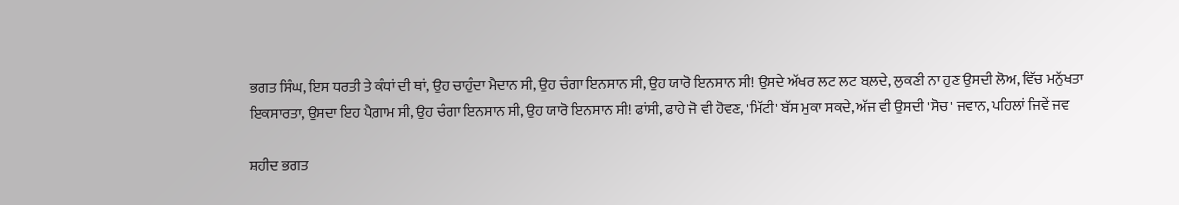ਭਗਤ ਸਿੰਘ, ਇਸ ਧਰਤੀ ਤੇ ਕੰਧਾਂ ਦੀ ਥਾਂ, ਉਹ ਚਾਹੁੰਦਾ ਮੈਦਾਨ ਸੀ, ਉਹ ਚੰਗਾ ਇਨਸਾਨ ਸੀ, ਉਹ ਯਾਰੋ ਇਨਸਾਨ ਸੀ! ਉਸਦੇ ਅੱਖਰ ਲਟ ਲਟ ਬਲ਼ਦੇ, ਲੁਕਣੀ ਨਾ ਹੁਣ ਉਸਦੀ ਲੋਅ, ਵਿੱਚ ਮਨੁੱਖਤਾ ਇਕਸਾਰਤਾ, ਉਸਦਾ ਇਹ ਪੈਗ਼ਾਮ ਸੀ, ਉਹ ਚੰਗਾ ਇਨਸਾਨ ਸੀ, ਉਹ ਯਾਰੋ ਇਨਸਾਨ ਸੀ! ਫਾਂਸੀ, ਫਾਹੇ ਜੋ ਵੀ ਹੋਵਣ, 'ਮਿੱਟੀ' ਬੱਸ ਮੁਕਾ ਸਕਦੇ, ਅੱਜ ਵੀ ਉਸਦੀ 'ਸੋਚ' ਜਵਾਨ, ਪਹਿਲਾਂ ਜਿਵੇਂ ਜਵ

ਸ਼ਹੀਦ ਭਗਤ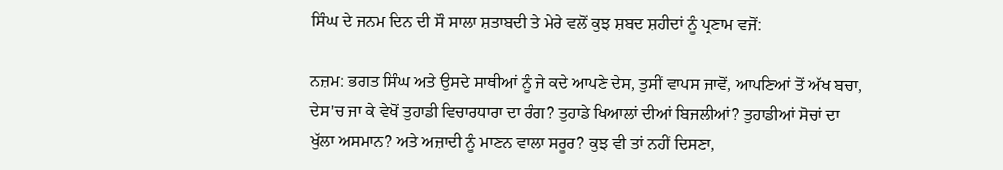ਸਿੰਘ ਦੇ ਜਨਮ ਦਿਨ ਦੀ ਸੌ ਸਾਲਾ ਸ਼ਤਾਬਦੀ ਤੇ ਮੇਰੇ ਵਲੋਂ ਕੁਝ ਸ਼ਬਦ ਸ਼ਹੀਦਾਂ ਨੂੰ ਪ੍ਰਣਾਮ ਵਜੋਂ:

ਨਜ਼ਮ: ਭਗਤ ਸਿੰਘ ਅਤੇ ਉਸਦੇ ਸਾਥੀਆਂ ਨੂੰ ਜੇ ਕਦੇ ਆਪਣੇ ਦੇਸ, ਤੁਸੀਂ ਵਾਪਸ ਜਾਵੋਂ, ਆਪਣਿਆਂ ਤੋਂ ਅੱਖ ਬਚਾ, ਦੇਸ'ਚ ਜਾ ਕੇ ਵੇਖੋਂ ਤੁਹਾਡੀ ਵਿਚਾਰਧਾਰਾ ਦਾ ਰੰਗ? ਤੁਹਾਡੇ ਖਿਆਲਾਂ ਦੀਆਂ ਬਿਜਲੀਆਂ? ਤੁਹਾਡੀਆਂ ਸੋਚਾਂ ਦਾ ਖੁੱਲਾ ਅਸਮਾਨ? ਅਤੇ ਅਜ਼ਾਦੀ ਨੂੰ ਮਾਣਨ ਵਾਲਾ ਸਰੂਰ? ਕੁਝ ਵੀ ਤਾਂ ਨਹੀਂ ਦਿਸਣਾ,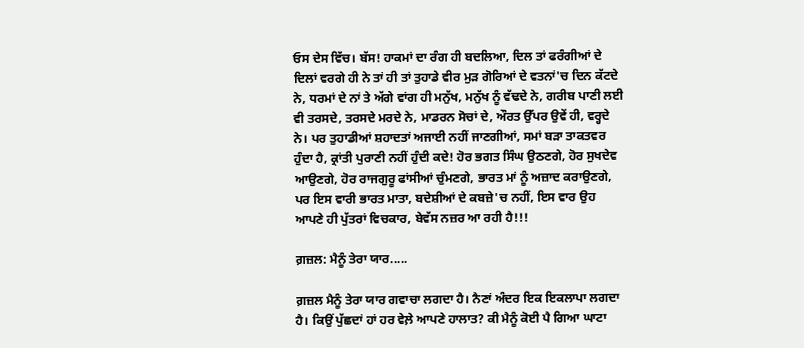ਓਸ ਦੇਸ ਵਿੱਚ। ਬੱਸ! ਹਾਕਮਾਂ ਦਾ ਰੰਗ ਹੀ ਬਦਲਿਆ, ਦਿਲ ਤਾਂ ਫਰੰਗੀਆਂ ਦੇ ਦਿਲਾਂ ਵਰਗੇ ਹੀ ਨੇ ਤਾਂ ਹੀ ਤਾਂ ਤੁਹਾਡੇ ਵੀਰ ਮੁੜ ਗੋਰਿਆਂ ਦੇ ਵਤਨਾਂ'ਚ ਦਿਨ ਕੱਟਦੇ ਨੇ, ਧਰਮਾਂ ਦੇ ਨਾਂ ਤੇ ਅੱਗੇ ਵਾਂਗ ਹੀ ਮਨੁੱਖ, ਮਨੁੱਖ ਨੂੰ ਵੱਢਦੇ ਨੇ, ਗਰੀਬ ਪਾਣੀ ਲਈ ਵੀ ਤਰਸਦੇ, ਤਰਸਦੇ ਮਰਦੇ ਨੇ, ਮਾਡਰਨ ਸੋਚਾਂ ਦੇ, ਔਰਤ ਉੱਪਰ ਉਵੇਂ ਹੀ, ਵਰ੍ਹਦੇ ਨੇ। ਪਰ ਤੁਹਾਡੀਆਂ ਸ਼ਹਾਦਤਾਂ ਅਜਾਈ ਨਹੀਂ ਜਾਣਗੀਆਂ, ਸਮਾਂ ਬੜਾ ਤਾਕਤਵਰ ਹੁੰਦਾ ਹੈ, ਕ੍ਰਾਂਤੀ ਪੁਰਾਣੀ ਨਹੀਂ ਹੁੰਦੀ ਕਦੇ! ਹੋਰ ਭਗਤ ਸਿੰਘ ਉਠਣਗੇ, ਹੋਰ ਸੁਖਦੇਵ ਆਉਣਗੇ, ਹੋਰ ਰਾਜਗੁਰੂ ਫਾਂਸੀਆਂ ਚੁੰਮਣਗੇ, ਭਾਰਤ ਮਾਂ ਨੂੰ ਅਜ਼ਾਦ ਕਰਾਉਣਗੇ, ਪਰ ਇਸ ਵਾਰੀ ਭਾਰਤ ਮਾਤਾ, ਬਦੇਸ਼ੀਆਂ ਦੇ ਕਬਜ਼ੇ'ਚ ਨਹੀਂ, ਇਸ ਵਾਰ ਉਹ ਆਪਣੇ ਹੀ ਪੁੱਤਰਾਂ ਵਿਚਕਾਰ, ਬੇਵੱਸ ਨਜ਼ਰ ਆ ਰਹੀ ਹੈ!!!

ਗ਼ਜ਼ਲ: ਮੈਨੂੰ ਤੇਰਾ ਯਾਰ.....

ਗ਼ਜ਼ਲ ਮੈਨੂੰ ਤੇਰਾ ਯਾਰ ਗਵਾਚਾ ਲਗਦਾ ਹੈ। ਨੈਣਾਂ ਅੰਦਰ ਇਕ ਇਕਲਾਪਾ ਲਗਦਾ ਹੈ। ਕਿਉਂ ਪੁੱਛਦਾਂ ਹਾਂ ਹਰ ਵੇਲ਼ੇ ਆਪਣੇ ਹਾਲਾਤ? ਕੀ ਮੈਨੂੰ ਕੋਈ ਪੈ ਗਿਆ ਘਾਟਾ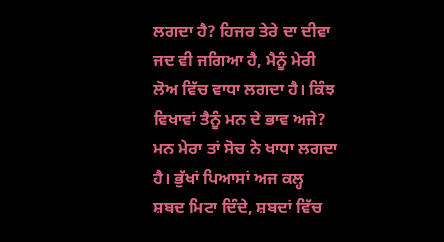ਲਗਦਾ ਹੈ? ਹਿਜਰ ਤੇਰੇ ਦਾ ਦੀਵਾ ਜਦ ਵੀ ਜਗਿਆ ਹੈ, ਮੈਨੂੰ ਮੇਰੀ ਲੋਅ ਵਿੱਚ ਵਾਧਾ ਲਗਦਾ ਹੈ। ਕਿੰਝ ਵਿਖਾਵਾਂ ਤੈਨੂੰ ਮਨ ਦੇ ਭਾਵ ਅਜੇ? ਮਨ ਮੇਰਾ ਤਾਂ ਸੋਚ ਨੇ ਖਾਧਾ ਲਗਦਾ ਹੈ। ਭੁੱਖਾਂ ਪਿਆਸਾਂ ਅਜ ਕਲ੍ਹ ਸ਼ਬਦ ਮਿਟਾ ਦਿੰਦੇ, ਸ਼ਬਦਾਂ ਵਿੱਚ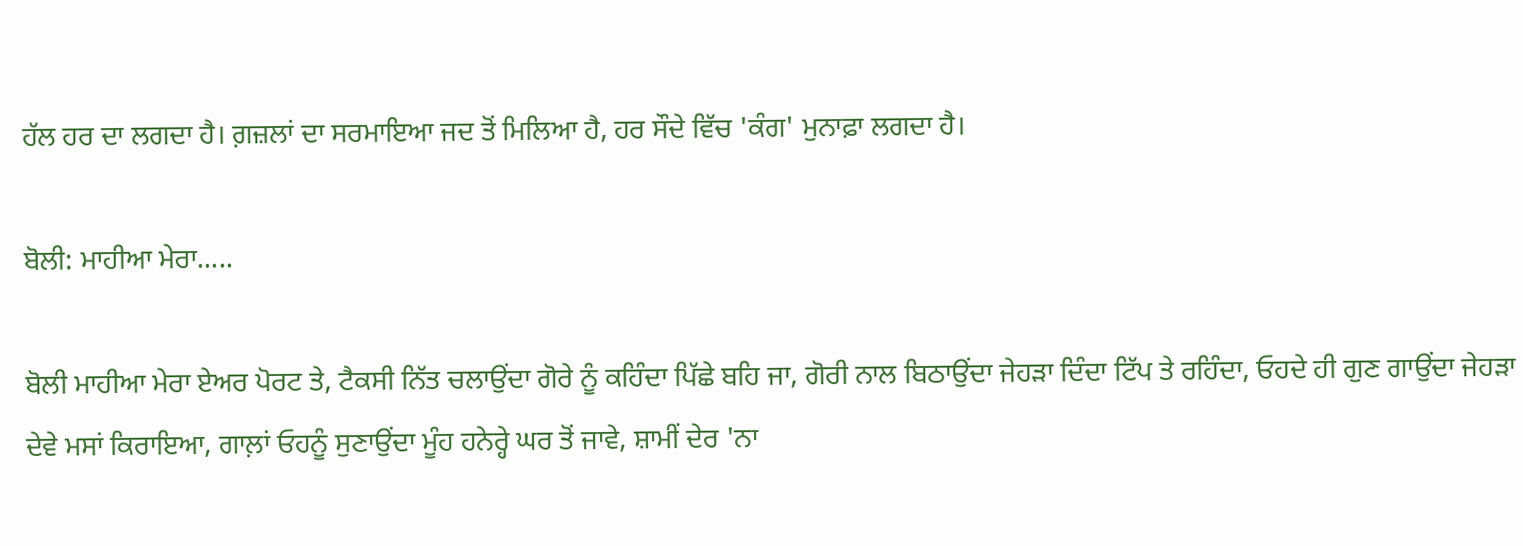ਹੱਲ ਹਰ ਦਾ ਲਗਦਾ ਹੈ। ਗ਼ਜ਼ਲਾਂ ਦਾ ਸਰਮਾਇਆ ਜਦ ਤੋਂ ਮਿਲਿਆ ਹੈ, ਹਰ ਸੌਦੇ ਵਿੱਚ 'ਕੰਗ' ਮੁਨਾਫ਼ਾ ਲਗਦਾ ਹੈ।

ਬੋਲੀ: ਮਾਹੀਆ ਮੇਰਾ.....

ਬੋਲੀ ਮਾਹੀਆ ਮੇਰਾ ਏਅਰ ਪੋਰਟ ਤੇ, ਟੈਕਸੀ ਨਿੱਤ ਚਲਾਉਂਦਾ ਗੋਰੇ ਨੂੰ ਕਹਿੰਦਾ ਪਿੱਛੇ ਬਹਿ ਜਾ, ਗੋਰੀ ਨਾਲ ਬਿਠਾਉਂਦਾ ਜੇਹੜਾ ਦਿੰਦਾ ਟਿੱਪ ਤੇ ਰਹਿੰਦਾ, ਓਹਦੇ ਹੀ ਗੁਣ ਗਾਉਂਦਾ ਜੇਹੜਾ ਦੇਵੇ ਮਸਾਂ ਕਿਰਾਇਆ, ਗਾਲ਼ਾਂ ਓਹਨੂੰ ਸੁਣਾਉਂਦਾ ਮੂੰਹ ਹਨੇਰ੍ਹੇ ਘਰ ਤੋਂ ਜਾਵੇ, ਸ਼ਾਮੀਂ ਦੇਰ 'ਨਾ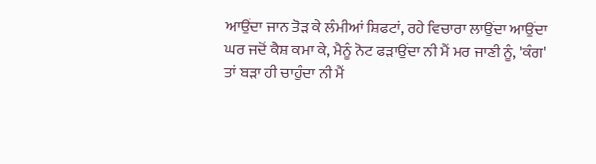ਆਉਂਦਾ ਜਾਨ ਤੋੜ ਕੇ ਲੰਮੀਆਂ ਸ਼ਿਫਟਾਂ, ਰਹੇ ਵਿਚਾਰਾ ਲਾਉਂਦਾ ਆਉਂਦਾ ਘਰ ਜਦੋਂ ਕੈਸ਼ ਕਮਾ ਕੇ, ਮੈਨੂੰ ਨੋਟ ਫੜਾਉਂਦਾ ਨੀ ਮੈਂ ਮਰ ਜਾਣੀ ਨੂੰ, 'ਕੰਗ' ਤਾਂ ਬੜਾ ਹੀ ਚਾਹੁੰਦਾ ਨੀ ਮੈਂ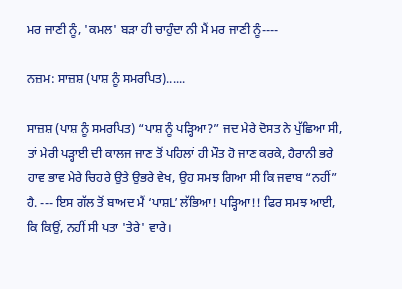ਮਰ ਜਾਣੀ ਨੂੰ, 'ਕਮਲ' ਬੜਾ ਹੀ ਚਾਹੁੰਦਾ ਨੀ ਮੈਂ ਮਰ ਜਾਣੀ ਨੂੰ----

ਨਜ਼ਮ: ਸਾਜ਼ਸ਼ (ਪਾਸ਼ ਨੂੰ ਸਮਰਪਿਤ)......

ਸਾਜ਼ਸ਼ (ਪਾਸ਼ ਨੂੰ ਸਮਰਪਿਤ) “ਪਾਸ਼ ਨੂੰ ਪੜ੍ਹਿਆ?” ਜਦ ਮੇਰੇ ਦੋਸਤ ਨੇ ਪੁੱਛਿਆ ਸੀ, ਤਾਂ ਮੇਰੀ ਪੜ੍ਹਾਈ ਦੀ ਕਾਲਜ ਜਾਣ ਤੋਂ ਪਹਿਲਾਂ ਹੀ ਮੌਤ ਹੋ ਜਾਣ ਕਰਕੇ, ਹੈਰਾਨੀ ਭਰੇ ਹਾਵ ਭਾਵ ਮੇਰੇ ਚਿਹਰੇ ਉਤੇ ਉਭਰੇ ਵੇਖ, ਉਹ ਸਮਝ ਗਿਆ ਸੀ ਕਿ ਜਵਾਬ “ਨਹੀਂ” ਹੈ. --- ਇਸ ਗੱਲ ਤੋਂ ਬਾਅਦ ਮੈਂ ‘ਪਾਸ਼L’ ਲੱਭਿਆ! ਪੜ੍ਹਿਆ!! ਫਿਰ ਸਮਝ ਆਈ, ਕਿ ਕਿਉਂ, ਨਹੀਂ ਸੀ ਪਤਾ 'ਤੇਰੇ' ਵਾਰੇ।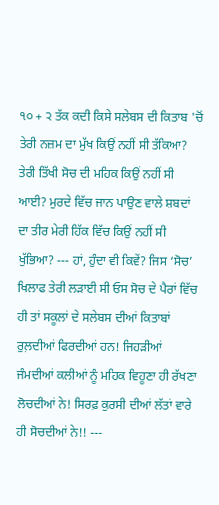੧੦ + ੨ ਤੱਕ ਕਦੀ ਕਿਸੇ ਸਲੇਬਸ ਦੀ ਕਿਤਾਬ 'ਚੋਂ ਤੇਰੀ ਨਜ਼ਮ ਦਾ ਮੁੱਖ ਕਿਉਂ ਨਹੀਂ ਸੀ ਤੱਕਿਆ? ਤੇਰੀ ਤਿੱਖੀ ਸੋਚ ਦੀ ਮਹਿਕ ਕਿਉਂ ਨਹੀਂ ਸੀ ਆਈ? ਮੁਰਦੇ ਵਿੱਚ ਜਾਨ ਪਾਉਣ ਵਾਲੇ ਸ਼ਬਦਾਂ ਦਾ ਤੀਰ ਮੇਰੀ ਹਿੱਕ ਵਿੱਚ ਕਿਉਂ ਨਹੀਂ ਸੀ ਖੁੱਭਿਆ? --- ਹਾਂ, ਹੁੰਦਾ ਵੀ ਕਿਵੇਂ? ਜਿਸ ‘ਸੋਚ’ ਖਿਲਾਫ ਤੇਰੀ ਲੜਾਈ ਸੀ ਓਸ ਸੋਚ ਦੇ ਪੈਰਾਂ ਵਿੱਚ ਹੀ ਤਾਂ ਸਕੂਲਾਂ ਦੇ ਸਲੇਬਸ ਦੀਆਂ ਕਿਤਾਬਾਂ ਰੁਲ਼ਦੀਆਂ ਫਿਰਦੀਆਂ ਹਨ! ਜਿਹੜੀਆਂ ਜੰਮਦੀਆਂ ਕਲੀਆਂ ਨੂੰ ਮਹਿਕ ਵਿਹੂਣਾ ਹੀ ਰੱਖਣਾ ਲੋਚਦੀਆਂ ਨੇ! ਸਿਰਫ਼ ਕੁਰਸੀ ਦੀਆਂ ਲੱਤਾਂ ਵਾਰੇ ਹੀ ਸੋਚਦੀਆਂ ਨੇ!! ---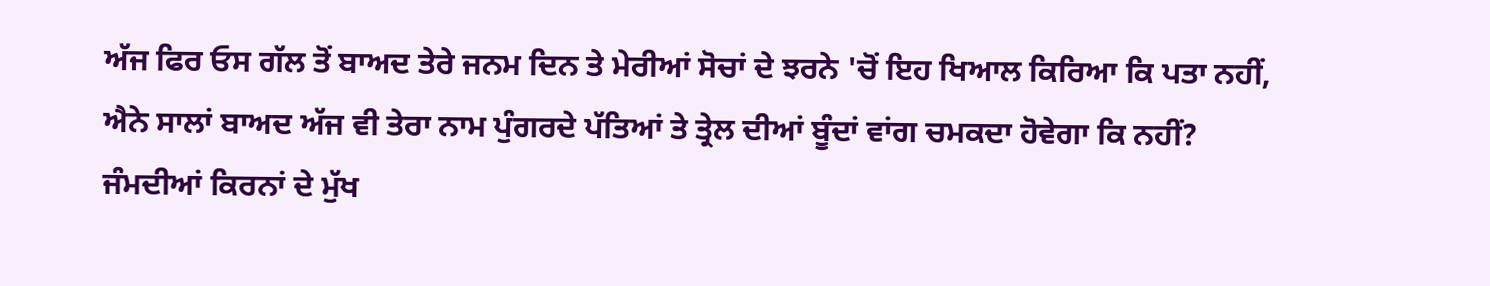ਅੱਜ ਫਿਰ ਓਸ ਗੱਲ ਤੋਂ ਬਾਅਦ ਤੇਰੇ ਜਨਮ ਦਿਨ ਤੇ ਮੇਰੀਆਂ ਸੋਚਾਂ ਦੇ ਝਰਨੇ 'ਚੋਂ ਇਹ ਖਿਆਲ ਕਿਰਿਆ ਕਿ ਪਤਾ ਨਹੀਂ, ਐਨੇ ਸਾਲਾਂ ਬਾਅਦ ਅੱਜ ਵੀ ਤੇਰਾ ਨਾਮ ਪੁੰਗਰਦੇ ਪੱਤਿਆਂ ਤੇ ਤ੍ਰੇਲ ਦੀਆਂ ਬੂੰਦਾਂ ਵਾਂਗ ਚਮਕਦਾ ਹੋਵੇਗਾ ਕਿ ਨਹੀਂ? ਜੰਮਦੀਆਂ ਕਿਰਨਾਂ ਦੇ ਮੁੱਖ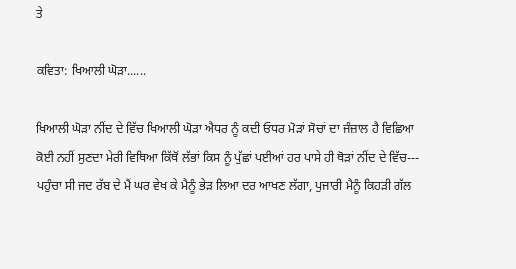ਤੇ

ਕਵਿਤਾ: ਖਿਆਲੀ ਘੋੜਾ......

ਖਿਆਲੀ ਘੋੜਾ ਨੀਂਦ ਦੇ ਵਿੱਚ ਖਿਆਲੀ ਘੋੜਾ ਐਧਰ ਨੂੰ ਕਦੀ ਓਧਰ ਮੋੜਾਂ ਸੋਚਾਂ ਦਾ ਜੰਜ਼ਾਲ ਹੈ ਵਿਛਿਆ ਕੋਈ ਨਹੀਂ ਸੁਣਦਾ ਮੇਰੀ ਵਿਥਿਆ ਕਿੱਥੋਂ ਲੱਭਾਂ ਕਿਸ ਨੂੰ ਪੁੱਛਾਂ ਪਈਆਂ ਹਰ ਪਾਸੇ ਹੀ ਥੋੜਾਂ ਨੀਂਦ ਦੇ ਵਿੱਚ--- ਪਹੁੰਚਾ ਸੀ ਜਦ ਰੱਬ ਦੇ ਮੈਂ ਘਰ ਵੇਖ ਕੇ ਮੈਨੂੰ ਭੇੜ ਲਿਆ ਦਰ ਆਖਣ ਲੱਗਾ, ਪੁਜਾਰੀ ਮੈਨੂੰ ਕਿਹੜੀ ਗੱਲ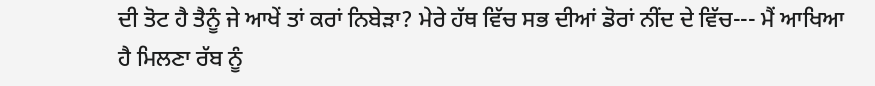ਦੀ ਤੋਟ ਹੈ ਤੈਨੂੰ ਜੇ ਆਖੇਂ ਤਾਂ ਕਰਾਂ ਨਿਬੇੜਾ? ਮੇਰੇ ਹੱਥ ਵਿੱਚ ਸਭ ਦੀਆਂ ਡੋਰਾਂ ਨੀਂਦ ਦੇ ਵਿੱਚ--- ਮੈਂ ਆਖਿਆ ਹੈ ਮਿਲਣਾ ਰੱਬ ਨੂੰ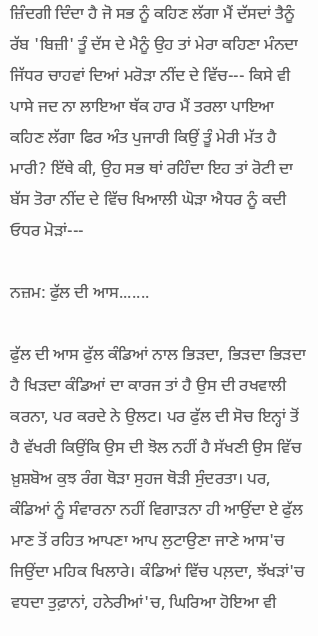ਜ਼ਿੰਦਗੀ ਦਿੰਦਾ ਹੈ ਜੋ ਸਭ ਨੂੰ ਕਹਿਣ ਲੱਗਾ ਮੈਂ ਦੱਸਦਾਂ ਤੈਨੂੰ ਰੱਬ 'ਬਿਜ਼ੀ' ਤੂੰ ਦੱਸ ਦੇ ਮੈਨੂੰ ਉਹ ਤਾਂ ਮੇਰਾ ਕਹਿਣਾ ਮੰਨਦਾ ਜਿੱਧਰ ਚਾਹਵਾਂ ਦਿਆਂ ਮਰੋੜਾ ਨੀਂਦ ਦੇ ਵਿੱਚ--- ਕਿਸੇ ਵੀ ਪਾਸੇ ਜਦ ਨਾ ਲਾਇਆ ਥੱਕ ਹਾਰ ਮੈਂ ਤਰਲਾ ਪਾਇਆ ਕਹਿਣ ਲੱਗਾ ਫਿਰ ਅੰਤ ਪੁਜਾਰੀ ਕਿਉਂ ਤੂੰ ਮੇਰੀ ਮੱਤ ਹੈ ਮਾਰੀ? ਇੱਥੇ ਕੀ, ਉਹ ਸਭ ਥਾਂ ਰਹਿੰਦਾ ਇਹ ਤਾਂ ਰੋਟੀ ਦਾ ਬੱਸ ਤੋਰਾ ਨੀਂਦ ਦੇ ਵਿੱਚ ਖਿਆਲੀ ਘੋੜਾ ਐਧਰ ਨੂੰ ਕਦੀ ਓਧਰ ਮੋੜਾਂ---

ਨਜ਼ਮ: ਫੁੱਲ ਦੀ ਆਸ.......

ਫੁੱਲ ਦੀ ਆਸ ਫੁੱਲ ਕੰਡਿਆਂ ਨਾਲ ਭਿੜਦਾ, ਭਿੜਦਾ ਭਿੜਦਾ ਹੈ ਖਿੜਦਾ ਕੰਡਿਆਂ ਦਾ ਕਾਰਜ ਤਾਂ ਹੈ ਉਸ ਦੀ ਰਖਵਾਲੀ ਕਰਨਾ, ਪਰ ਕਰਦੇ ਨੇ ਉਲਟ। ਪਰ ਫੁੱਲ ਦੀ ਸੋਚ ਇਨ੍ਹਾਂ ਤੋਂ ਹੈ ਵੱਖਰੀ ਕਿਉਂਕਿ ਉਸ ਦੀ ਝੋਲ ਨਹੀਂ ਹੈ ਸੱਖਣੀ ਉਸ ਵਿੱਚ ਖ਼ੁਸ਼ਬੋਅ ਕੁਝ ਰੰਗ ਥੋੜਾ ਸੁਹਜ ਥੋੜੀ ਸੁੰਦਰਤਾ। ਪਰ, ਕੰਡਿਆਂ ਨੂੰ ਸੰਵਾਰਨਾ ਨਹੀਂ ਵਿਗਾੜਨਾ ਹੀ ਆਉਂਦਾ ਏ ਫੁੱਲ ਮਾਣ ਤੋਂ ਰਹਿਤ ਆਪਣਾ ਆਪ ਲੁਟਾਉਣਾ ਜਾਣੇ ਆਸ'ਚ ਜਿਉਂਦਾ ਮਹਿਕ ਖਿਲਾਰੇ। ਕੰਡਿਆਂ ਵਿੱਚ ਪਲ਼ਦਾ, ਝੱਖੜਾਂ'ਚ ਵਧਦਾ ਤੁਫ਼ਾਨਾਂ, ਹਨੇਰੀਆਂ'ਚ, ਘਿਰਿਆ ਹੋਇਆ ਵੀ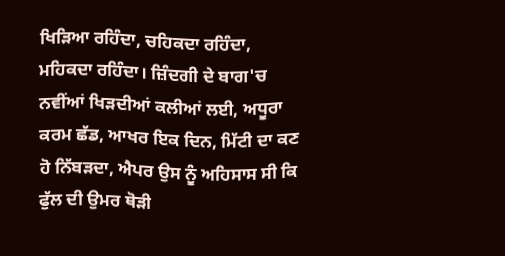ਖਿੜਿਆ ਰਹਿੰਦਾ, ਚਹਿਕਦਾ ਰਹਿੰਦਾ, ਮਹਿਕਦਾ ਰਹਿੰਦਾ। ਜ਼ਿੰਦਗੀ ਦੇ ਬਾਗ'ਚ ਨਵੀਂਆਂ ਖਿੜਦੀਆਂ ਕਲੀਆਂ ਲਈ, ਅਧੂਰਾ ਕਰਮ ਛੱਡ, ਆਖਰ ਇਕ ਦਿਨ, ਮਿੱਟੀ ਦਾ ਕਣ ਹੋ ਨਿੱਬੜਦਾ, ਐਪਰ ਉਸ ਨੂੰ ਅਹਿਸਾਸ ਸੀ ਕਿ ਫੁੱਲ ਦੀ ਉਮਰ ਥੋੜੀ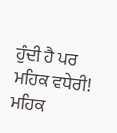ਹੁੰਦੀ ਹੈ ਪਰ ਮਹਿਕ ਵਧੇਰੀ! ਮਹਿਕ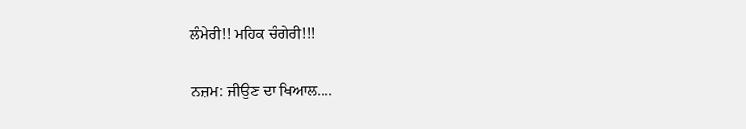ਲੰਮੇਰੀ!! ਮਹਿਕ ਚੰਗੇਰੀ!!!

ਨਜ਼ਮ: ਜੀਉਣ ਦਾ ਖਿਆਲ....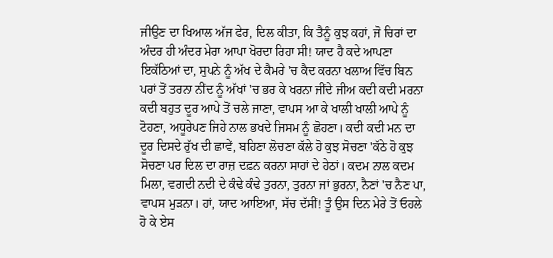ਜੀਉਣ ਦਾ ਖਿਆਲ ਅੱਜ ਫੇਰ, ਦਿਲ ਕੀਤਾ, ਕਿ ਤੈਨੂੰ ਕੁਝ ਕਹਾਂ, ਜੋ ਚਿਰਾਂ ਦਾ ਅੰਦਰ ਹੀ ਅੰਦਰ ਮੇਰਾ ਆਪਾ ਖੋਰਦਾ ਰਿਹਾ ਸੀ! ਯਾਦ ਹੈ ਕਦੇ ਆਪਣਾ ਇਕੱਠਿਆਂ ਦਾ, ਸੁਪਨੇ ਨੂੰ ਅੱਖ ਦੇ ਕੈਮਰੇ 'ਚ ਕੈਦ ਕਰਨਾ ਖਲਾਅ ਵਿੱਚ ਬਿਨ ਪਰਾਂ ਤੋਂ ਤਰਨਾ ਨੀਂਦ ਨੂੰ ਅੱਖਾਂ 'ਚ ਭਰ ਕੇ ਖਰਨਾ ਜੀਂਦੇ ਜੀਅ ਕਦੀ ਕਦੀ ਮਰਨਾ ਕਦੀ ਬਹੁਤ ਦੂਰ ਆਪੇ ਤੋਂ ਚਲੇ ਜਾਣਾ, ਵਾਪਸ ਆ ਕੇ ਖਾਲੀ ਖਾਲੀ ਆਪੇ ਨੂੰ ਟੋਹਣਾ, ਅਧੂਰੇਪਣ ਜਿਹੇ ਨਾਲ ਭਖਦੇ ਜਿਸਮ ਨੂੰ ਛੋਹਣਾ। ਕਦੀ ਕਦੀ ਮਨ ਦਾ ਦੂਰ ਦਿਸਦੇ ਰੁੱਖ ਦੀ ਛਾਵੇਂ, ਬਹਿਣਾ ਲੋਚਣਾ ਕੱਲੇ ਹੋ ਕੁਝ ਸੋਚਣਾ 'ਕੱਠੇ ਹੋ ਕੁਝ ਸੋਚਣਾ ਪਰ ਦਿਲ ਦਾ ਰਾਜ਼ ਦਫ਼ਨ ਕਰਨਾ ਸਾਹਾਂ ਦੇ ਹੇਠਾਂ। ਕਦਮ ਨਾਲ ਕਦਮ ਮਿਲਾ, ਵਗਦੀ ਨਦੀ ਦੇ ਕੰਢੇ ਕੰਢੇ ਤੁਰਨਾ, ਤੁਰਨਾ ਜਾਂ ਭੁਰਨਾ, ਨੈਣਾਂ 'ਚ ਨੈਣ ਪਾ, ਵਾਪਸ ਮੁੜਨਾ। ਹਾਂ, ਯਾਦ ਆਇਆ, ਸੱਚ ਦੱਸੀਂ! ਤੂੰ ਉਸ ਦਿਨ ਮੇਰੇ ਤੋਂ ਓਹਲੇ ਹੋ ਕੇ ਏਸ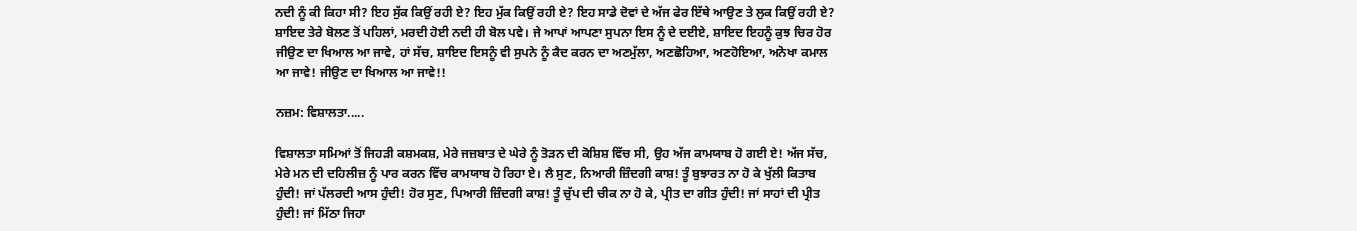ਨਦੀ ਨੂੰ ਕੀ ਕਿਹਾ ਸੀ? ਇਹ ਸੁੱਕ ਕਿਉਂ ਰਹੀ ਏ? ਇਹ ਮੁੱਕ ਕਿਉਂ ਰਹੀ ਏ? ਇਹ ਸਾਡੇ ਦੋਵਾਂ ਦੇ ਅੱਜ ਫੇਰ ਇੱਥੇ ਆਉਣ ਤੇ ਲੁਕ ਕਿਉਂ ਰਹੀ ਏ? ਸ਼ਾਇਦ ਤੇਰੇ ਬੋਲਣ ਤੋਂ ਪਹਿਲਾਂ, ਮਰਦੀ ਹੋਈ ਨਦੀ ਹੀ ਬੋਲ ਪਵੇ। ਜੇ ਆਪਾਂ ਆਪਣਾ ਸੁਪਨਾ ਇਸ ਨੂੰ ਦੇ ਦਈਏ, ਸ਼ਾਇਦ ਇਹਨੂੰ ਕੁਝ ਚਿਰ ਹੋਰ ਜੀਉਣ ਦਾ ਖਿਆਲ ਆ ਜਾਵੇ, ਹਾਂ ਸੱਚ, ਸ਼ਾਇਦ ਇਸਨੂੰ ਵੀ ਸੁਪਨੇ ਨੂੰ ਕੈਦ ਕਰਨ ਦਾ ਅਣਮੁੱਲਾ, ਅਣਛੋਹਿਆ, ਅਣਹੋਇਆ, ਅਨੋਖਾ ਕਮਾਲ ਆ ਜਾਵੇ! ਜੀਉਣ ਦਾ ਖਿਆਲ ਆ ਜਾਵੇ!!

ਨਜ਼ਮ: ਵਿਸ਼ਾਲਤਾ.....

ਵਿਸ਼ਾਲਤਾ ਸਮਿਆਂ ਤੋਂ ਜਿਹੜੀ ਕਸ਼ਮਕਸ਼, ਮੇਰੇ ਜਜ਼ਬਾਤ ਦੇ ਘੇਰੇ ਨੂੰ ਤੋੜਨ ਦੀ ਕੋਸ਼ਿਸ਼ ਵਿੱਚ ਸੀ, ਉਹ ਅੱਜ ਕਾਮਯਾਬ ਹੋ ਗਈ ਏ! ਅੱਜ ਸੱਚ, ਮੇਰੇ ਮਨ ਦੀ ਦਹਿਲੀਜ਼ ਨੂੰ ਪਾਰ ਕਰਨ ਵਿੱਚ ਕਾਮਯਾਬ ਹੋ ਰਿਹਾ ਏ। ਲੈ ਸੁਣ, ਨਿਆਰੀ ਜ਼ਿੰਦਗੀ ਕਾਸ਼! ਤੂੰ ਬੁਝਾਰਤ ਨਾ ਹੋ ਕੇ ਖੁੱਲੀ ਕਿਤਾਬ ਹੁੰਦੀ! ਜਾਂ ਪੱਲਰਦੀ ਆਸ ਹੁੰਦੀ! ਹੋਰ ਸੁਣ, ਪਿਆਰੀ ਜ਼ਿੰਦਗੀ ਕਾਸ਼! ਤੂੰ ਚੁੱਪ ਦੀ ਚੀਕ ਨਾ ਹੋ ਕੇ, ਪ੍ਰੀਤ ਦਾ ਗੀਤ ਹੁੰਦੀ! ਜਾਂ ਸਾਹਾਂ ਦੀ ਪ੍ਰੀਤ ਹੁੰਦੀ! ਜਾਂ ਮਿੱਠਾ ਜਿਹਾ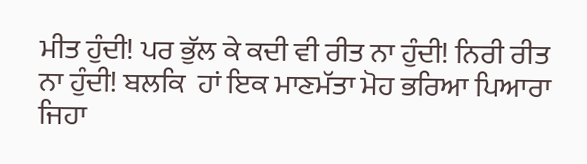ਮੀਤ ਹੁੰਦੀ! ਪਰ ਭੁੱਲ ਕੇ ਕਦੀ ਵੀ ਰੀਤ ਨਾ ਹੁੰਦੀ! ਨਿਰੀ ਰੀਤ ਨਾ ਹੁੰਦੀ! ਬਲਕਿ  ਹਾਂ ਇਕ ਮਾਣਮੱਤਾ ਮੋਹ ਭਰਿਆ ਪਿਆਰਾ ਜਿਹਾ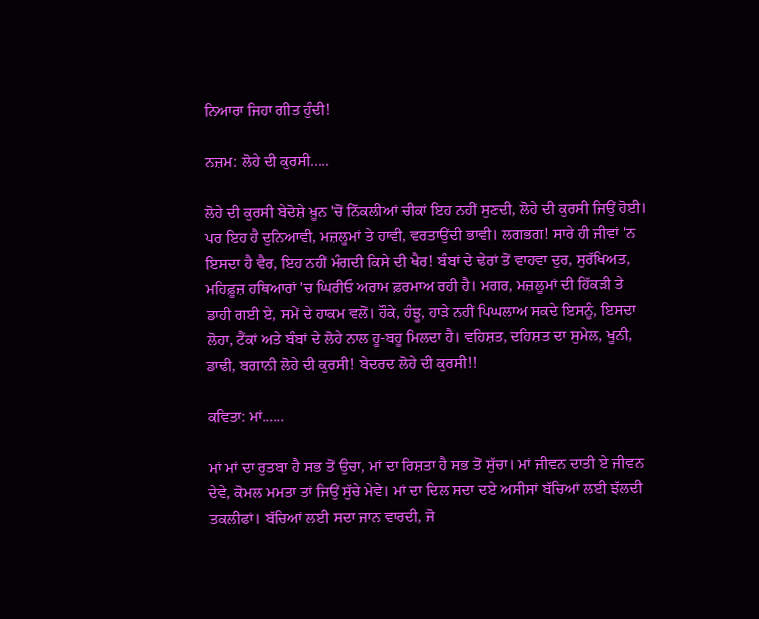ਨਿਆਰਾ ਜਿਹਾ ਗੀਤ ਹੁੰਦੀ!

ਨਜ਼ਮ: ਲੋਹੇ ਦੀ ਕੁਰਸੀ.....

ਲੋਹੇ ਦੀ ਕੁਰਸੀ ਬੇਦੋਸ਼ੇ ਖ਼ੂਨ 'ਚੋਂ ਨਿੱਕਲੀਆਂ ਚੀਕਾਂ ਇਹ ਨਹੀਂ ਸੁਣਦੀ, ਲੋਹੇ ਦੀ ਕੁਰਸੀ ਜਿਉਂ ਹੋਈ। ਪਰ ਇਹ ਹੈ ਦੁਨਿਆਵੀ, ਮਜ਼ਲੂਮਾਂ ਤੇ ਹਾਵੀ, ਵਰਤਾਉਂਦੀ ਭਾਵੀ। ਲਗਭਗ! ਸਾਰੇ ਹੀ ਜੀਵਾਂ 'ਨ ਇਸਦਾ ਹੈ ਵੈਰ, ਇਹ ਨਹੀਂ ਮੰਗਦੀ ਕਿਸੇ ਦੀ ਖੈਰ! ਬੰਬਾਂ ਦੇ ਢੇਰਾਂ ਤੋਂ ਵਾਹਵਾ ਦੁਰ, ਸੁਰੱਖਿਅਤ, ਮਹਿਫ਼ੂਜ਼ ਹਥਿਆਰਾਂ 'ਚ ਘਿਰੀਓ ਅਰਾਮ ਫ਼ਰਮਾਅ ਰਹੀ ਹੈ। ਮਗਰ, ਮਜ਼ਲੂਮਾਂ ਦੀ ਹਿੱਕੜੀ ਤੇ ਡਾਹੀ ਗਈ ਏ, ਸਮੇਂ ਦੇ ਹਾਕਮ ਵਲੋਂ। ਹੌਕੇ, ਹੰਝੂ, ਹਾੜੇ ਨਹੀਂ ਪਿਘਲਾਅ ਸਕਦੇ ਇਸਨੂੰ, ਇਸਦਾ ਲੋਹਾ, ਟੈਂਕਾਂ ਅਤੇ ਬੰਬਾਂ ਦੇ ਲੋਹੇ ਨਾਲ ਹੂ-ਬਹੂ ਮਿਲਦਾ ਹੈ। ਵਹਿਸ਼ਤ, ਦਹਿਸ਼ਤ ਦਾ ਸੁਮੇਲ, ਖੂਨੀ, ਡਾਢੀ, ਬਗਾਨੀ ਲੋਹੇ ਦੀ ਕੁਰਸੀ! ਬੇਦਰਦ ਲੋਹੇ ਦੀ ਕੁਰਸੀ!!

ਕਵਿਤਾ: ਮਾਂ......

ਮਾਂ ਮਾਂ ਦਾ ਰੁਤਬਾ ਹੈ ਸਭ ਤੋਂ ਉਚਾ, ਮਾਂ ਦਾ ਰਿਸ਼ਤਾ ਹੈ ਸਭ ਤੋਂ ਸੁੱਚਾ। ਮਾਂ ਜੀਵਨ ਦਾਤੀ ਏ ਜੀਵਨ ਦੇਵੇ, ਕੋਮਲ ਮਮਤਾ ਤਾਂ ਜਿਉਂ ਸੁੱਚੇ ਮੇਵੇ। ਮਾਂ ਦਾ ਦਿਲ ਸਦਾ ਦਏ ਅਸੀਸਾਂ ਬੱਚਿਆਂ ਲਈ ਝੱਲਦੀ ਤਕਲੀਫਾਂ। ਬੱਚਿਆਂ ਲਈ ਸਦਾ ਜਾਨ ਵਾਰਦੀ, ਜੋ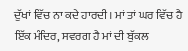ਦੁੱਖਾਂ ਵਿੱਚ ਨਾ ਕਦੇ ਹਾਰਦੀ। ਮਾਂ ਤਾਂ ਘਰ ਵਿੱਚ ਹੈ ਇੱਕ ਮੰਦਿਰ, ਸਵਰਗ ਹੈ ਮਾਂ ਦੀ ਬੁੱਕਲ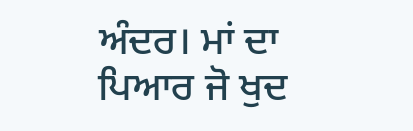ਅੰਦਰ। ਮਾਂ ਦਾ ਪਿਆਰ ਜੋ ਖੁਦ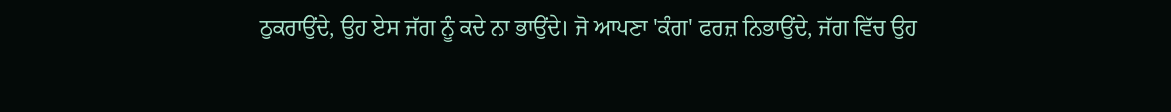ਠੁਕਰਾਉਂਦੇ, ਉਹ ਏਸ ਜੱਗ ਨੂੰ ਕਦੇ ਨਾ ਭਾਉਂਦੇ। ਜੋ ਆਪਣਾ 'ਕੰਗ' ਫਰਜ਼ ਨਿਭਾਉਂਦੇ, ਜੱਗ ਵਿੱਚ ਉਹ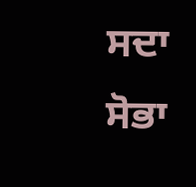ਸਦਾ ਸੋਭਾ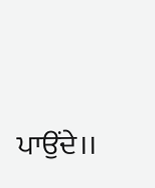ਪਾਉਂਦੇ।।